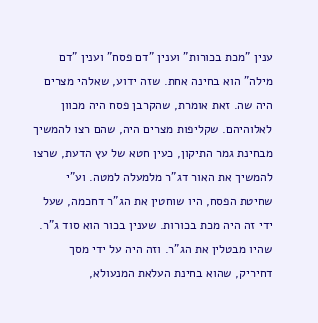ענין "מכת בכורות" וענין "דם פסח" וענין "דם מילה" הוא בחינה אחת. שזה ידוע, שאלהי מצרים היה שה. זאת אומרת, שהקרבן פסח היה מכוון לאלוהיהם. שקליפות מצרים היה, שהם רצו להמשיך מבחינת גמר התיקון, כעין חטא של עץ הדעת, שרצו להמשיך את האור דג"ר מלמעלה למטה. וע"י שחיטת הפסח, היו שוחטין את הג"ר דחכמה, שעל ידי זה היה מכת בכורות. שענין בכור הוא סוד ג"ר. שהיו מבטלין את הג"ר. וזה היה על ידי מסך דחיריק, שהוא בחינת העלאת המנעולא,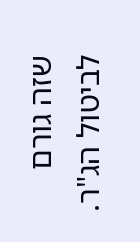שזה גורם לביטול הג"ר.